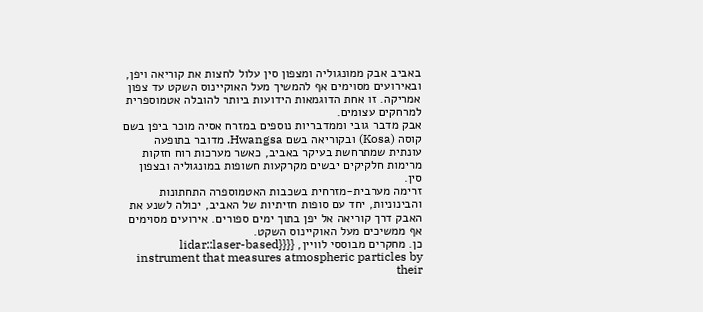באביב אבק ממונגוליה ומצפון סין עלול לחצות את קוריאה ויפן, ובאירועים מסוימים אף להמשיך מעל האוקיינוס השקט עד צפון אמריקה. זו אחת הדוגמאות הידועות ביותר להובלה אטמוספרית למרחקים עצומים.
אבק מדבר גובי וממדבריות נוספים במזרח אסיה מוכר ביפן בשם קוסה (Kosa) ובקוריאה בשם Hwangsa. מדובר בתופעה עונתית שמתרחשת בעיקר באביב, כאשר מערכות רוח חזקות מרימות חלקיקים יבשים מקרקעות חשופות במונגוליה ובצפון סין.
זרימה מערבית-מזרחית בשכבות האטמוספרה התחתונות והבינוניות, יחד עם סופות חזיתיות של האביב, יכולה לשנע את האבק דרך קוריאה אל יפן בתוך ימים ספורים. אירועים מסוימים אף ממשיכים מעל האוקיינוס השקט.
כן. מחקרים מבוססי לוויין, {{{{lidar::laser-based instrument that measures atmospheric particles by their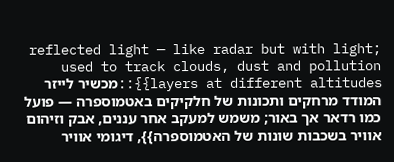reflected light — like radar but with light; used to track clouds, dust and pollution layers at different altitudes}}::מכשיר לייזר המודד מרחקים ותכונות של חלקיקים באטמוספרה — פועל כמו רדאר אך באור; משמש למעקב אחר עננים, אבק וזיהום אוויר בשכבות שונות של האטמוספרה}}, דיגומי אוויר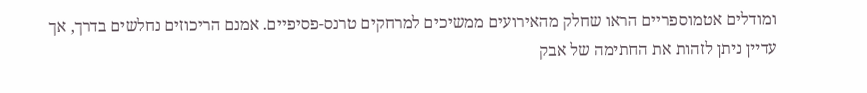ומודלים אטמוספריים הראו שחלק מהאירועים ממשיכים למרחקים טרנס-פסיפיים. אמנם הריכוזים נחלשים בדרך, אך עדיין ניתן לזהות את החתימה של אבק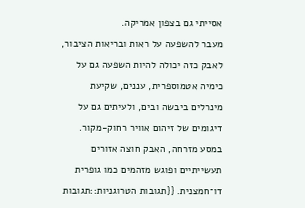אסייתי גם בצפון אמריקה.
מעבר להשפעה על ראות ובריאות הציבור, לאבק כזה יכולה להיות השפעה גם על כימיה אטמוספרית, עננים, שקיעת מינרלים ביבשה ובים, ולעיתים גם על דיגומים של זיהום אוויר רחוק-מקור.
במסע מזרחה, האבק חוצה אזורים תעשייתיים ופוגש מזהמים כמו גופרית דו־חמצנית. {{תגובות הטרוגניות::תגובות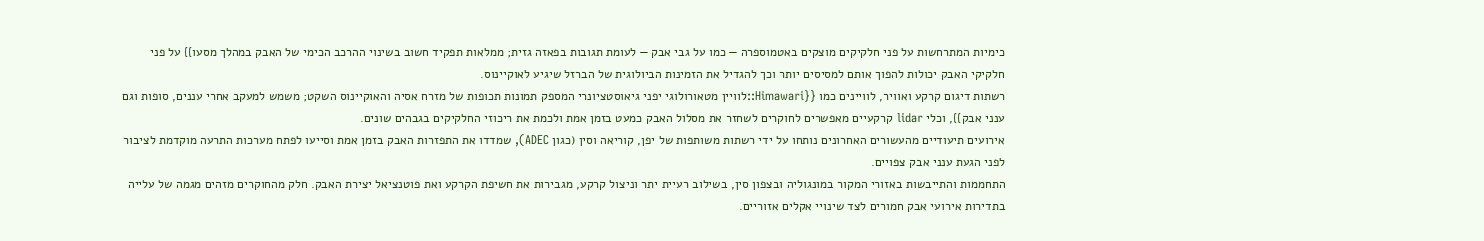כימיות המתרחשות על פני חלקיקים מוצקים באטמוספרה — כמו על גבי אבק — לעומת תגובות בפאזה גזית; ממלאות תפקיד חשוב בשינוי ההרכב הכימי של האבק במהלך מסעו}} על פני חלקיקי האבק יכולות להפוך אותם למסיסים יותר וכך להגדיל את הזמינות הביולוגית של הברזל שיגיע לאוקיינוס.
רשתות דיגום קרקע ואוויר, לוויינים כמו {{Himawari::לוויין מטאורולוגי יפני גיאוסטציונרי המספק תמונות תכופות של מזרח אסיה והאוקיינוס השקט; משמש למעקב אחרי עננים, סופות וגם ענני אבק}}, וכלי lidar קרקעיים מאפשרים לחוקרים לשחזר את מסלול האבק כמעט בזמן אמת ולכמת את ריכוזי החלקיקים בגבהים שונים.
אירועים תיעודיים מהעשורים האחרונים נותחו על ידי רשתות משותפות של יפן, קוריאה וסין (כגון ADEC), שמדדו את התפזרות האבק בזמן אמת וסייעו לפתח מערכות התרעה מוקדמת לציבור לפני הגעת ענני אבק צפויים.
התחממות והתייבשות באזורי המקור במונגוליה ובצפון סין, בשילוב רעיית יתר וניצול קרקע, מגבירות את חשיפת הקרקע ואת פוטנציאל יצירת האבק. חלק מהחוקרים מזהים מגמה של עלייה בתדירות אירועי אבק חמורים לצד שינויי אקלים אזוריים.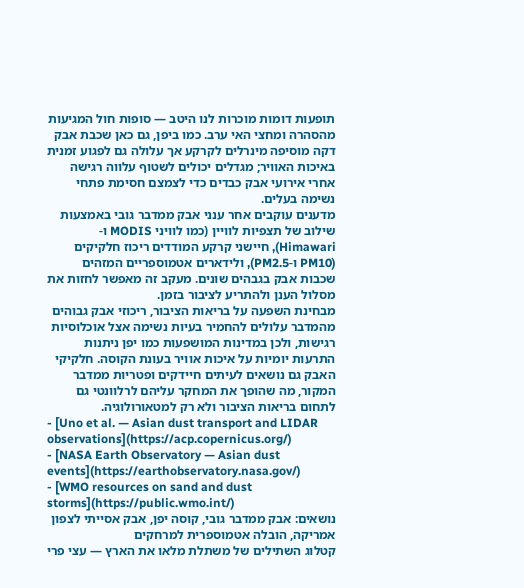תופעות דומות מוכרות לנו היטב — סופות חול המגיעות מהסהרה ומחצי האי ערב. כמו ביפן, גם כאן שכבת אבק דקה מוסיפה מינרלים לקרקע אך עלולה גם לפגוע זמנית באיכות האוויר; מגדלים יכולים לשטוף עלווה רגישה אחרי אירועי אבק כבדים כדי לצמצם חסימת פתחי נשימה בעלים.
מדענים עוקבים אחר ענני אבק ממדבר גובי באמצעות שילוב של תצפיות לוויין (כמו לוויני MODIS ו-Himawari), חיישני קרקע המודדים ריכוז חלקיקים (PM10 ו-PM2.5), ולידארים אטמוספריים המזהים שכבות אבק בגבהים שונים. מעקב זה מאפשר לחזות את מסלול הענן ולהתריע לציבור בזמן.
מבחינת השפעה על בריאות הציבור, ריכוזי אבק גבוהים מהמדבר עלולים להחמיר בעיות נשימה אצל אוכלוסיות רגישות, ולכן במדינות המושפעות כמו יפן ניתנות התרעות יומיות על איכות אוויר בעונת הקוסה. חלקיקי האבק גם נושאים לעיתים חיידקים ופטריות ממדבר המקור, מה שהופך את המחקר עליהם לרלוונטי גם לתחום בריאות הציבור ולא רק למטאורולוגיה.
- [Uno et al. — Asian dust transport and LIDAR observations](https://acp.copernicus.org/)
- [NASA Earth Observatory — Asian dust events](https://earthobservatory.nasa.gov/)
- [WMO resources on sand and dust storms](https://public.wmo.int/)
נושאים: אבק ממדבר גובי, קוסה יפן, אבק אסייתי לצפון אמריקה, הובלה אטמוספרית למרחקים
קטלוג השתילים של משתלת מלאו את הארץ — עצי פרי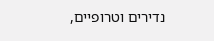נדירים וטרופיים,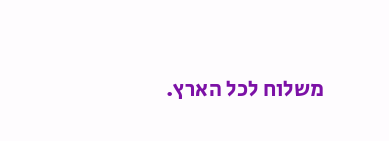משלוח לכל הארץ.